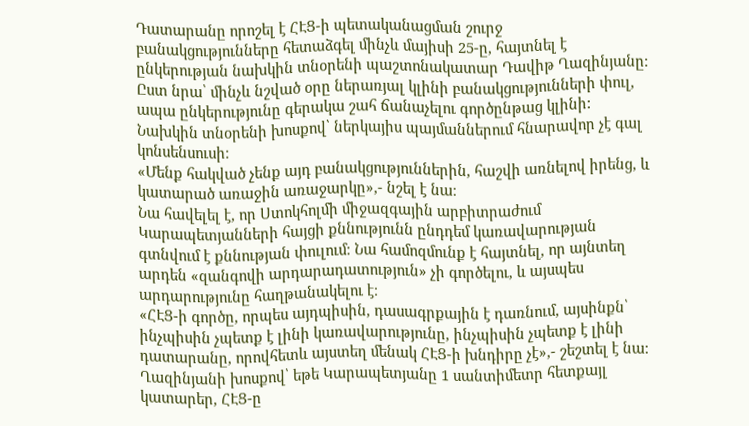Դատարանը որոշել է ՀԷՑ-ի պետականացման շուրջ բանակցությունները հետաձգել մինչև մայիսի 25-ը, հայտնել է ընկերության նախկին տնօրենի պաշտոնակատար Դավիթ Ղազինյանը։
Ըստ նրա՝ մինչև նշված օրը ներառյալ կլինի բանակցությունների փուլ, ապա ընկերությունը գերակա շահ ճանաչելու գործընթաց կլինի: Նախկին տնօրենի խոսքով՝ ներկայիս պայմաններում հնարավոր չէ գալ կոնսենսուսի։
«Մենք հակված չենք այդ բանակցություններին, հաշվի առնելով իրենց, և կատարած առաջին առաջարկը»,- նշել է նա։
Նա հավելել է, որ Ստոկհոլմի միջազգային արբիտրաժում Կարապետյանների հայցի քննությունն ընդդեմ կառավարության գտնվում է քննության փուլում։ Նա համոզմունք է հայտնել, որ այնտեղ արդեն «զանգովի արդարադատություն» չի գործելու, և այսպես արդարությունը հաղթանակելու է։
«ՀԷՑ-ի գործը, որպես այդպիսին, դասագրքային է դառնում, այսինքն՝ ինչպիսին չպետք է լինի կառավարությունը, ինչպիսին չպետք է լինի դատարանը, որովհետև այստեղ մենակ ՀԷՑ-ի խնդիրը չէ»,- շեշտել է նա։
Ղազինյանի խոսքով՝ եթե Կարապետյանը 1 սանտիմետր հետքայլ կատարեր, ՀԷՑ-ը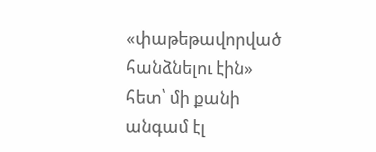«փաթեթավորված հանձնելու էին» հետ՝ մի քանի անգամ էլ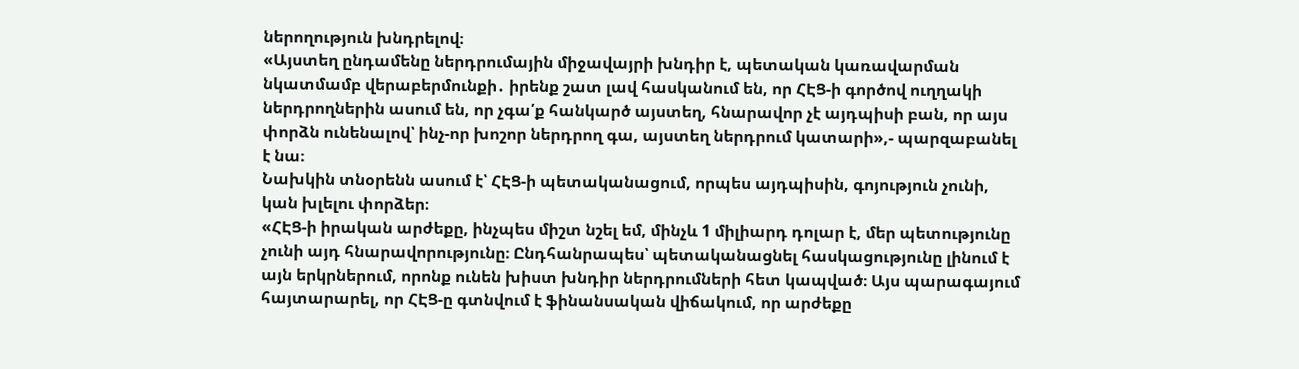ներողություն խնդրելով։
«Այստեղ ընդամենը ներդրումային միջավայրի խնդիր է, պետական կառավարման նկատմամբ վերաբերմունքի․ իրենք շատ լավ հասկանում են, որ ՀԷՑ-ի գործով ուղղակի ներդրողներին ասում են, որ չգա՛ք հանկարծ այստեղ, հնարավոր չէ այդպիսի բան, որ այս փորձն ունենալով՝ ինչ-որ խոշոր ներդրող գա, այստեղ ներդրում կատարի»,- պարզաբանել է նա։
Նախկին տնօրենն ասում է՝ ՀԷՑ-ի պետականացում, որպես այդպիսին, գոյություն չունի, կան խլելու փորձեր։
«ՀԷՑ-ի իրական արժեքը, ինչպես միշտ նշել եմ, մինչև 1 միլիարդ դոլար է, մեր պետությունը չունի այդ հնարավորությունը։ Ընդհանրապես՝ պետականացնել հասկացությունը լինում է այն երկրներում, որոնք ունեն խիստ խնդիր ներդրումների հետ կապված։ Այս պարագայում հայտարարել, որ ՀԷՑ-ը գտնվում է ֆինանսական վիճակում, որ արժեքը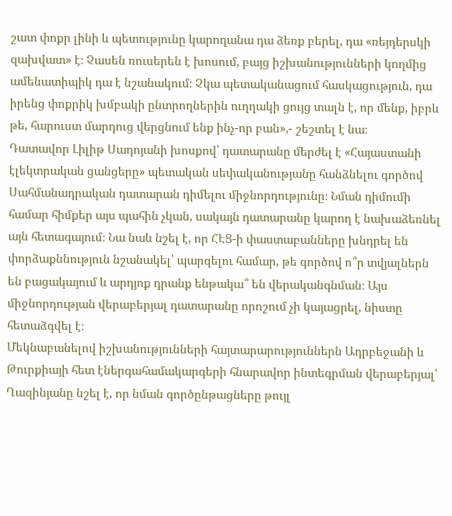շատ փոքր լինի և պետությունը կարողանա դա ձեռք բերել, դա «ռեյդերսկի զախվատ» է։ Չասեն ռուսերեն է խոսում, բայց իշխանությունների կողմից ամենատիպիկ դա է նշանակում։ Չկա պետականացում հասկացություն, դա իրենց փոքրիկ խմբակի ընտրողներին ուղղակի ցույց տալն է, որ մենք, իբրև թե, հարուստ մարդուց վերցնում ենք ինչ-որ բան»,- շեշտել է նա։
Դատավոր Լիլիթ Սադոյանի խոսքով՝ դատարանը մերժել է «Հայաստանի էլեկտրական ցանցերը» պետական սեփականությանը հանձնելու գործով Սահմանադրական դատարան դիմելու միջնորդությունը։ Նման դիմումի համար հիմքեր այս պահին չկան, սակայն դատարանը կարող է նախաձեռնել այն հետագայում։ Նա նաև նշել է, որ ՀԷՑ-ի փաստաբանները խնդրել են փորձաքննություն նշանակել՝ պարզելու համար, թե գործով ո՞ր տվյալներն են բացակայում և արդյոք դրանք ենթակա՞ են վերականգնման։ Այս միջնորդության վերաբերյալ դատարանը որոշում չի կայացրել, նիստը հետաձգվել է։
Մեկնաբանելով իշխանությունների հայտարարություններն Ադրբեջանի և Թուրքիայի հետ էներգահամակարգերի հնարավոր ինտեգրման վերաբերյալ՝ Ղազինյանը նշել է, որ նման գործընթացները թույլ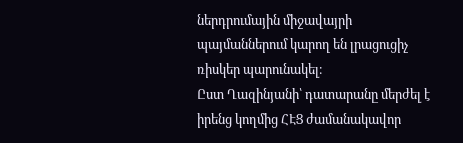ներդրումային միջավայրի պայմաններում կարող են լրացուցիչ ռիսկեր պարունակել։
Ըստ Ղազինյանի՝ դատարանը մերժել է իրենց կողմից ՀԷՑ ժամանակավոր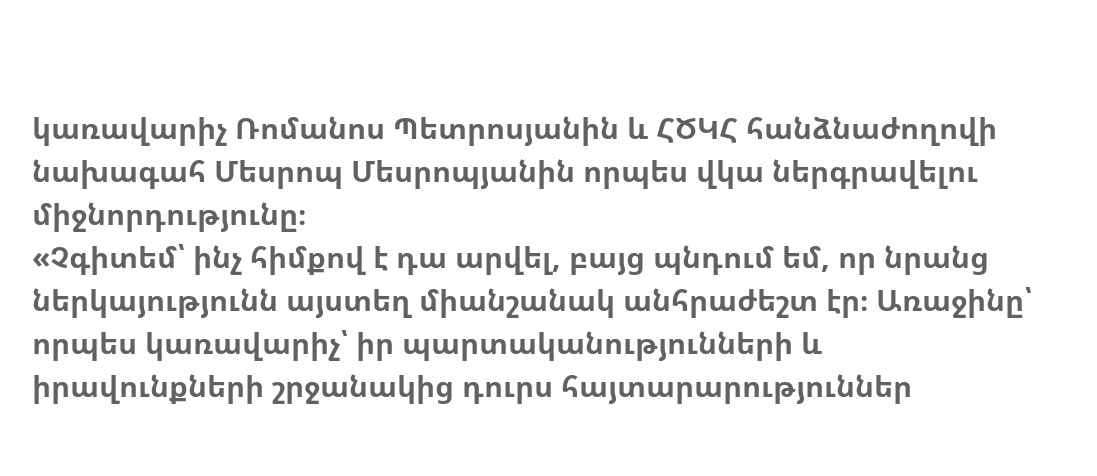կառավարիչ Ռոմանոս Պետրոսյանին և ՀԾԿՀ հանձնաժողովի նախագահ Մեսրոպ Մեսրոպյանին որպես վկա ներգրավելու միջնորդությունը։
«Չգիտեմ՝ ինչ հիմքով է դա արվել, բայց պնդում եմ, որ նրանց ներկայությունն այստեղ միանշանակ անհրաժեշտ էր։ Առաջինը՝ որպես կառավարիչ՝ իր պարտականությունների և իրավունքների շրջանակից դուրս հայտարարություններ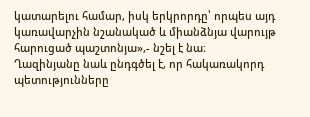կատարելու համար, իսկ երկրորդը՝ որպես այդ կառավարչին նշանակած և միանձնյա վարույթ հարուցած պաշտոնյա»,- նշել է նա։
Ղազինյանը նաև ընդգծել է, որ հակառակորդ պետությունները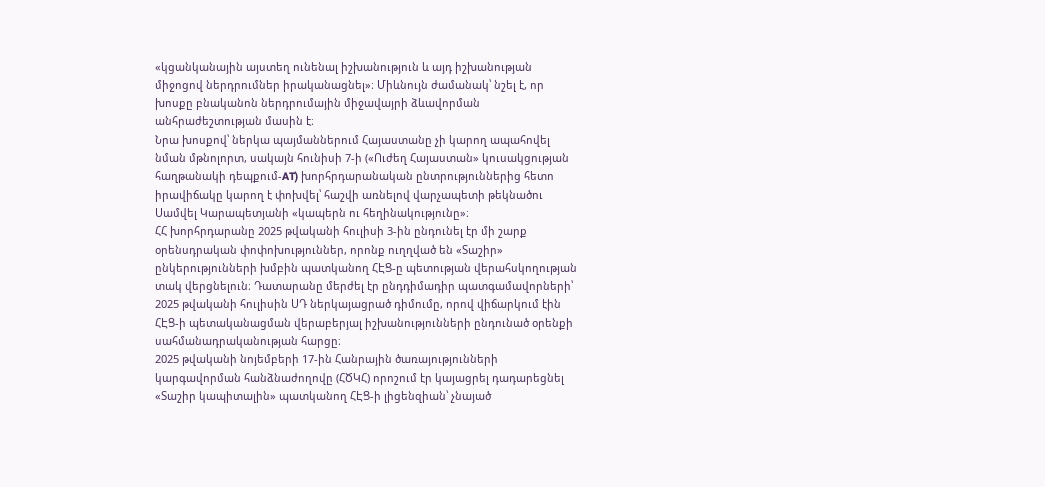«կցանկանային այստեղ ունենալ իշխանություն և այդ իշխանության միջոցով ներդրումներ իրականացնել»։ Միևնույն ժամանակ՝ նշել է, որ խոսքը բնականոն ներդրումային միջավայրի ձևավորման անհրաժեշտության մասին է։
Նրա խոսքով՝ ներկա պայմաններում Հայաստանը չի կարող ապահովել նման մթնոլորտ, սակայն հունիսի 7-ի («Ուժեղ Հայաստան» կուսակցության հաղթանակի դեպքում-AT) խորհրդարանական ընտրություններից հետո իրավիճակը կարող է փոխվել՝ հաշվի առնելով վարչապետի թեկնածու Սամվել Կարապետյանի «կապերն ու հեղինակությունը»։
ՀՀ խորհրդարանը 2025 թվականի հուլիսի 3-ին ընդունել էր մի շարք օրենսդրական փոփոխություններ, որոնք ուղղված են «Տաշիր» ընկերությունների խմբին պատկանող ՀԷՑ-ը պետության վերահսկողության տակ վերցնելուն։ Դատարանը մերժել էր ընդդիմադիր պատգամավորների՝ 2025 թվականի հուլիսին ՍԴ ներկայացրած դիմումը, որով վիճարկում էին ՀԷՑ-ի պետականացման վերաբերյալ իշխանությունների ընդունած օրենքի սահմանադրականության հարցը։
2025 թվականի նոյեմբերի 17-ին Հանրային ծառայությունների կարգավորման հանձնաժողովը (ՀԾԿՀ) որոշում էր կայացրել դադարեցնել «Տաշիր կապիտալին» պատկանող ՀԷՑ-ի լիցենզիան՝ չնայած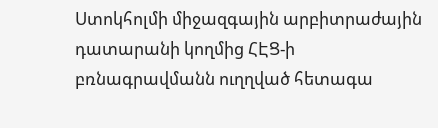Ստոկհոլմի միջազգային արբիտրաժային դատարանի կողմից ՀԷՑ-ի բռնագրավմանն ուղղված հետագա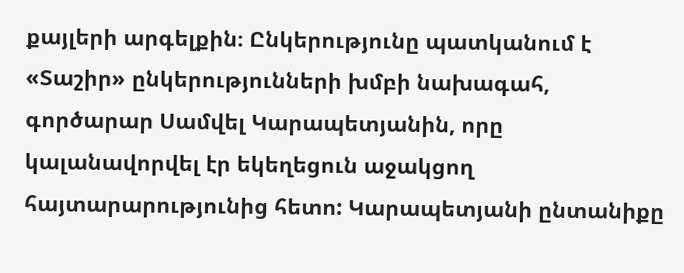քայլերի արգելքին։ Ընկերությունը պատկանում է «Տաշիր» ընկերությունների խմբի նախագահ, գործարար Սամվել Կարապետյանին, որը կալանավորվել էր եկեղեցուն աջակցող հայտարարությունից հետո: Կարապետյանի ընտանիքը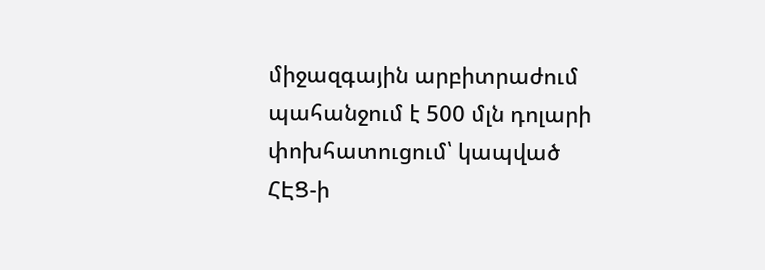միջազգային արբիտրաժում պահանջում է 500 մլն դոլարի փոխհատուցում՝ կապված ՀԷՑ-ի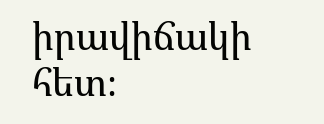իրավիճակի հետ։